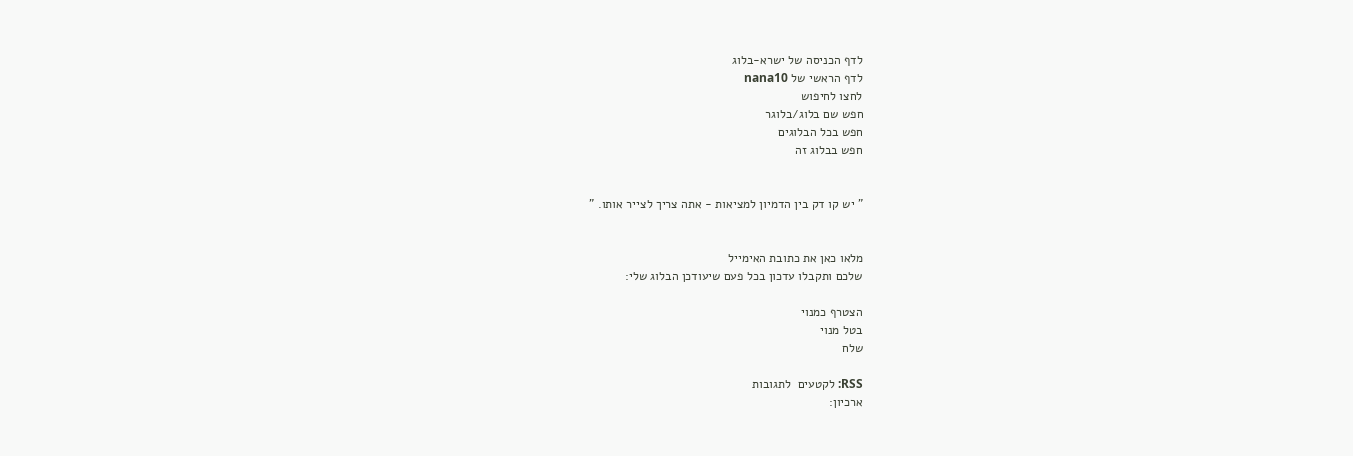לדף הכניסה של ישרא-בלוג
לדף הראשי של nana10
לחצו לחיפוש
חפש שם בלוג/בלוגר
חפש בכל הבלוגים
חפש בבלוג זה


" יש קו דק בין הדמיון למציאות - אתה צריך לצייר אותו. "


מלאו כאן את כתובת האימייל
שלכם ותקבלו עדכון בכל פעם שיעודכן הבלוג שלי:

הצטרף כמנוי
בטל מנוי
שלח

RSS: לקטעים  לתגובות
ארכיון: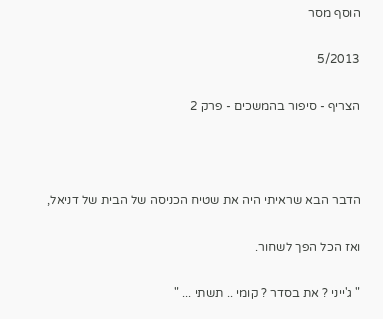הוסף מסר

5/2013

הצריף - סיפור בהמשכים - פרק 2



הדבר הבא שראיתי היה את שטיח הכניסה של הבית של דניאל,

ואז הכל הפך לשחור.

" ג'ייני ? את בסדר ? קומי .. תשתי ... "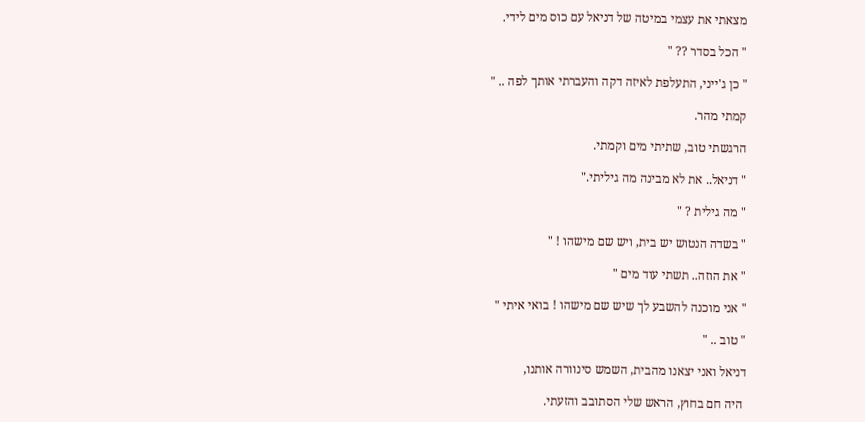מצאתי את עצמי במיטה של דניאל עם כוס מים לידי.

" הכל בסדר ?? "

" כן ג'ייני, התעלפת לאיזה דקה והעברתי אותך לפה .. "

קמתי מהר.

הרגשתי טוב, שתיתי מים וקמתי.

" דניאל.. את לא מבינה מה גיליתי."

" מה גילית ? "

" בשדה הנטוש יש בית, ויש שם מישהו ! "

" את הוזה.. תשתי עוד מים "

" אני מוכנה להשבע לך שיש שם מישהו ! בואי איתי "

" טוב .. "

דניאל ואני יצאנו מהבית, השמש סינוורה אותנו,

 היה חם בחוץ, הראש שלי הסתובב והזעתי.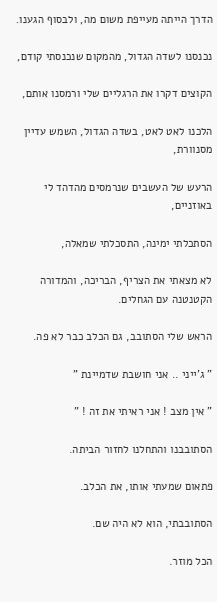הדרך הייתה מעייפת משום מה, ולבסוף הגענו.

נכנסנו לשדה הגדול, מהמקום שנכנסתי קודם,

הקוצים דקרו את הרגליים שלי ורמסנו אותם,

הלכנו לאט לאט, בשדה הגדול, השמש עדיין מסנוורת,

הרעש של העשבים שנרמסים מהדהד לי באוזניים,

הסתכלתי ימינה, התסכלתי שמאלה,

לא מצאתי את הצריף, הבריכה, והמדורה הקטנטנה עם הגחלים.

הראש שלי הסתובב, גם הכלב כבר לא פה.

" ג'ייני .. אני חושבת שדמיינת "

" אין מצב ! אני ראיתי את זה ! "

הסתובבנו והתחלנו לחזור הביתה.

פתאום שמעתי אותו, את הכלב.

הסתובבתי, הוא לא היה שם.

הכל מוזר.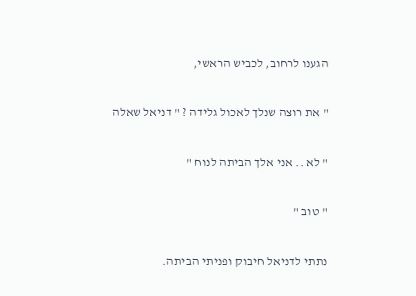הגענו לרחוב, לכביש הראשי,

" את רוצה שנלך לאכול גלידה ? " דניאל שאלה

" לא .. אני אלך הביתה לנוח "

" טוב "

נתתי לדניאל חיבוק ופניתי הביתה.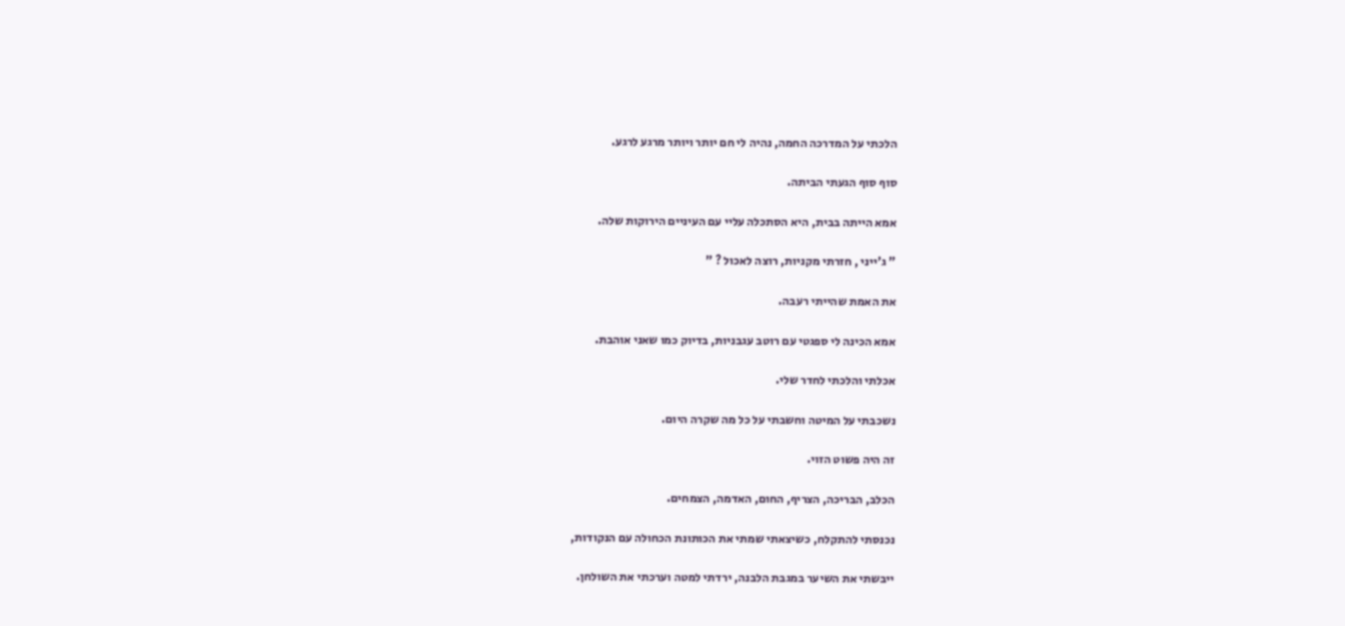הלכתי על המדרכה החמה, נהיה לי חם יותר ויותר מרגע לרגע.

סוף סוף הגעתי הביתה.

אמא הייתה בבית, היא הסתכלה עליי עם העיניים הירוקות שלה.

" ג'ייני , חזרתי מקניות, רוצה לאכול ? "

את האמת שהייתי רעבה.

אמא הכינה לי ספגטי עם רוטב עגבניות, בדיוק כמו שאני אוהבת.

אכלתי והלכתי לחדר שלי.

נשכבתי על המיטה וחשבתי על כל מה שקרה היום.

זה היה פשוט הזוי.

הכלב, הבריכה, הצריף, החום, האדמה, הצמחים.

נכנסתי להתקלח, כשיצאתי שמתי את הכותונת הכחולה עם הנקודות,

ייבשתי את השיער במגבת הלבנה, ירדתי למטה וערכתי את השולחן.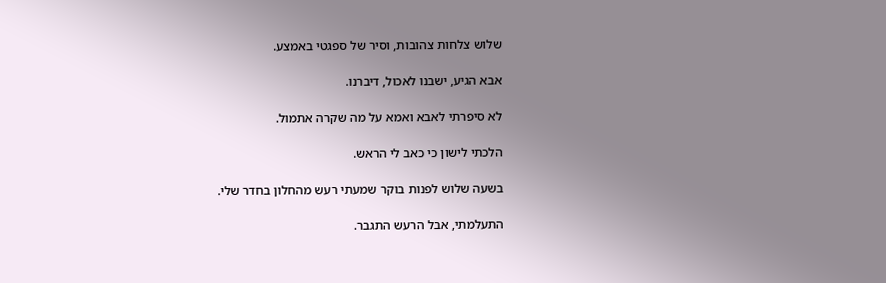שלוש צלחות צהובות, וסיר של ספגטי באמצע.

אבא הגיע, ישבנו לאכול, דיברנו.

לא סיפרתי לאבא ואמא על מה שקרה אתמול.

הלכתי לישון כי כאב לי הראש.

בשעה שלוש לפנות בוקר שמעתי רעש מהחלון בחדר שלי.

התעלמתי, אבל הרעש התגבר.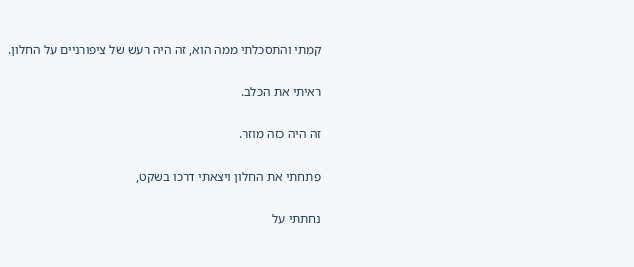קמתי והתסכלתי ממה הוא, זה היה רעש של ציפורניים על החלון.

ראיתי את הכלב.

זה היה כזה מוזר.

פתחתי את החלון ויצאתי דרכו בשקט,

נחתתי על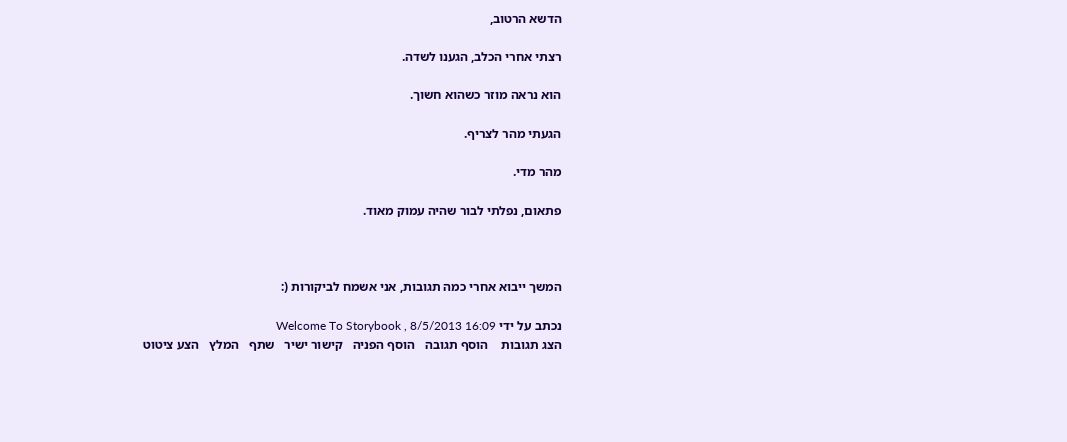הדשא הרטוב,

רצתי אחרי הכלב, הגענו לשדה.

הוא נראה מוזר כשהוא חשוך.

הגעתי מהר לצריף.

מהר מדי.

פתאום, נפלתי לבור שהיה עמוק מאוד.



המשך ייבוא אחרי כמה תגובות, אני אשמח לביקורות (:

נכתב על ידי Welcome To Storybook , 8/5/2013 16:09
הצג תגובות    הוסף תגובה   הוסף הפניה   קישור ישיר   שתף   המלץ   הצע ציטוט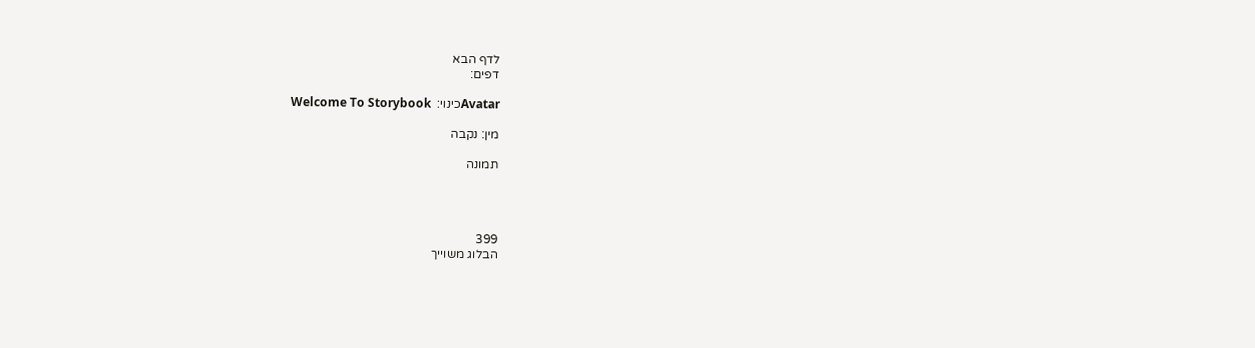לדף הבא
דפים:

Avatarכינוי:  Welcome To Storybook

מין: נקבה

תמונה




399
הבלוג משוייך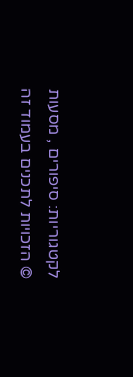לקטגוריות: סיפורים , מסעות
© הזכויות לתכנים בעמוד זה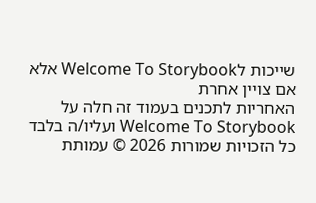שייכות לWelcome To Storybook אלא אם צויין אחרת
האחריות לתכנים בעמוד זה חלה על Welcome To Storybook ועליו/ה בלבד
כל הזכויות שמורות 2026 © עמותת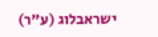ישראבלוג (ע"ר)